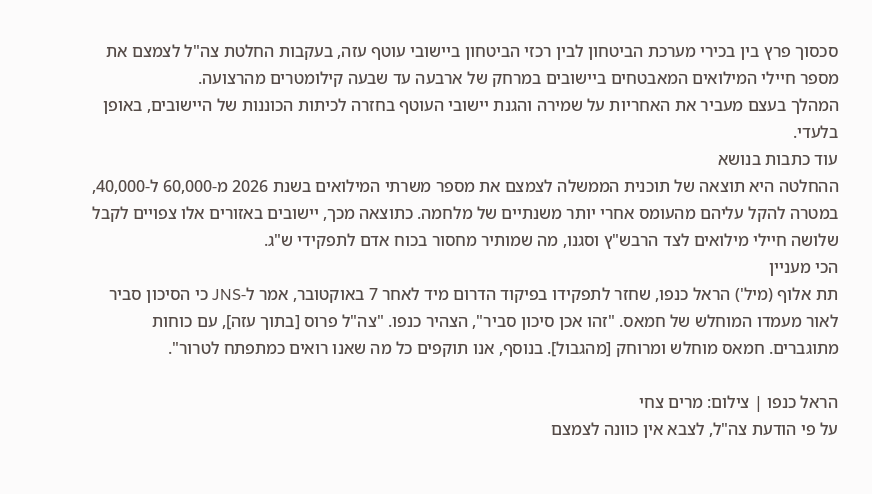סכסוך פרץ בין בכירי מערכת הביטחון לבין רכזי הביטחון ביישובי עוטף עזה, בעקבות החלטת צה"ל לצמצם את מספר חיילי המילואים המאבטחים ביישובים במרחק של ארבעה עד שבעה קילומטרים מהרצועה.
המהלך בעצם מעביר את האחריות על שמירה והגנת יישובי העוטף בחזרה לכיתות הכוננות של היישובים, באופן בלעדי.
עוד כתבות בנושא
ההחלטה היא תוצאה של תוכנית הממשלה לצמצם את מספר משרתי המילואים בשנת 2026 מ-60,000 ל-40,000, במטרה להקל עליהם מהעומס אחרי יותר משנתיים של מלחמה. כתוצאה מכך, יישובים באזורים אלו צפויים לקבל שלושה חיילי מילואים לצד הרבש"ץ וסגנו, מה שמותיר מחסור בכוח אדם לתפקידי ש"ג.
הכי מעניין
תת אלוף (מיל') הראל כנפו, שחזר לתפקידו בפיקוד הדרום מיד לאחר 7 באוקטובר, אמר ל-JNS כי הסיכון סביר לאור מעמדו המוחלש של חמאס. "זהו אכן סיכון סביר", הצהיר כנפו. "צה"ל פרוס [בתוך עזה], עם כוחות מתוגברים. חמאס מוחלש ומרוחק [מהגבול]. בנוסף, אנו תוקפים כל מה שאנו רואים כמתפתח לטרור".

הראל כנפו | צילום: מרים צחי
על פי הודעת צה"ל, לצבא אין כוונה לצמצם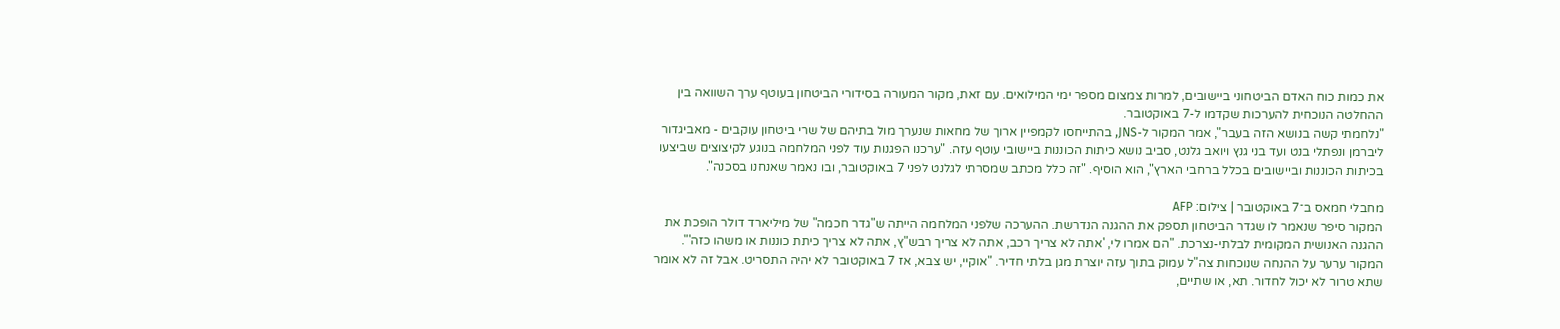את כמות כוח האדם הביטחוני ביישובים, למרות צמצום מספר ימי המילואים. עם זאת, מקור המעורה בסידורי הביטחון בעוטף ערך השוואה בין ההחלטה הנוכחית להערכות שקדמו ל-7 באוקטובר.
"נלחמתי קשה בנושא הזה בעבר", אמר המקור ל-JNS, בהתייחסו לקמפיין ארוך של מחאות שנערך מול בתיהם של שרי ביטחון עוקבים - מאביגדור ליברמן ונפתלי בנט ועד בני גנץ ויואב גלנט, סביב נושא כיתות הכוננות ביישובי עוטף עזה. "ערכנו הפגנות עוד לפני המלחמה בנוגע לקיצוצים שביצעו בכיתות הכוננות וביישובים בכלל ברחבי הארץ", הוא הוסיף. "זה כלל מכתב שמסרתי לגלנט לפני 7 באוקטובר, ובו נאמר שאנחנו בסכנה".

מחבלי חמאס ב־7 באוקטובר | צילום: AFP
המקור סיפר שנאמר לו שגדר הביטחון תספק את ההגנה הנדרשת. ההערכה שלפני המלחמה הייתה ש"גדר חכמה" של מיליארד דולר הופכת את ההגנה האנושית המקומית לבלתי-נצרכת. "הם אמרו לי, 'אתה לא צריך רכב, אתה לא צריך רבש"ץ, אתה לא צריך כיתת כוננות או משהו כזה'".
המקור ערער על ההנחה שנוכחות צה"ל עמוק בתוך עזה יוצרת מגן בלתי חדיר. "אוקיי, יש צבא, אז 7 באוקטובר לא יהיה התסריט. אבל זה לא אומר שתא טרור לא יכול לחדור. תא, או שתיים,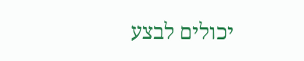יכולים לבצע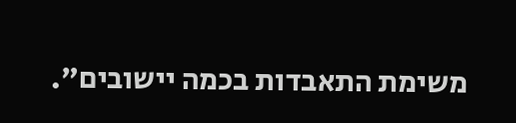משימת התאבדות בכמה יישובים".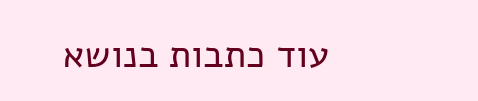עוד כתבות בנושא